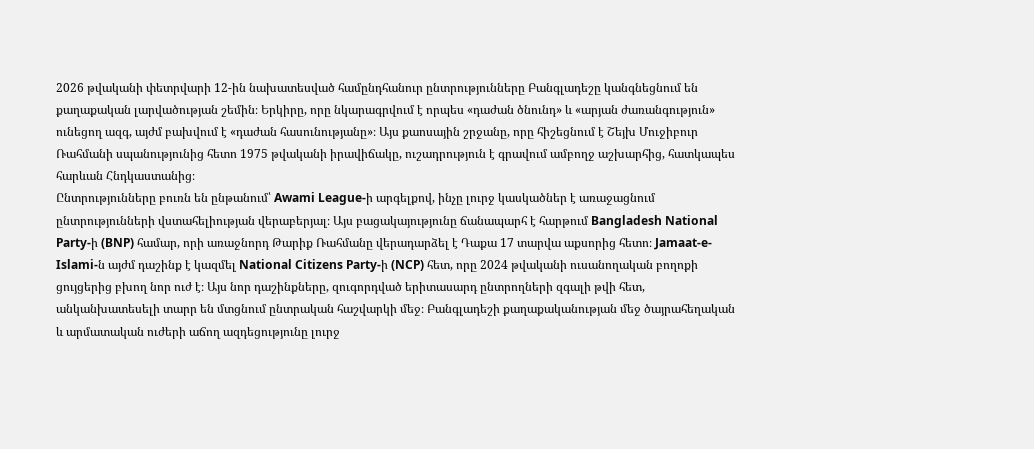2026 թվականի փետրվարի 12-ին նախատեսված համընդհանուր ընտրությունները Բանգլադեշը կանգնեցնում են քաղաքական լարվածության շեմին։ Երկիրը, որը նկարագրվում է որպես «դաժան ծնունդ» և «արյան ժառանգություն» ունեցող ազգ, այժմ բախվում է «դաժան հասունությանը»։ Այս քաոսային շրջանը, որը հիշեցնում է Շեյխ Մուջիբուր Ռահմանի սպանությունից հետո 1975 թվականի իրավիճակը, ուշադրություն է գրավում ամբողջ աշխարհից, հատկապես հարևան Հնդկաստանից։
Ընտրությունները բուռն են ընթանում՝ Awami League-ի արգելքով, ինչը լուրջ կասկածներ է առաջացնում ընտրությունների վստահելիության վերաբերյալ։ Այս բացակայությունը ճանապարհ է հարթում Bangladesh National Party-ի (BNP) համար, որի առաջնորդ Թարիք Ռահմանը վերադարձել է Դաքա 17 տարվա աքսորից հետո։ Jamaat-e-Islami-ն այժմ դաշինք է կազմել National Citizens Party-ի (NCP) հետ, որը 2024 թվականի ուսանողական բողոքի ցույցերից բխող նոր ուժ է։ Այս նոր դաշինքները, զուգորդված երիտասարդ ընտրողների զգալի թվի հետ, անկանխատեսելի տարր են մտցնում ընտրական հաշվարկի մեջ։ Բանգլադեշի քաղաքականության մեջ ծայրահեղական և արմատական ուժերի աճող ազդեցությունը լուրջ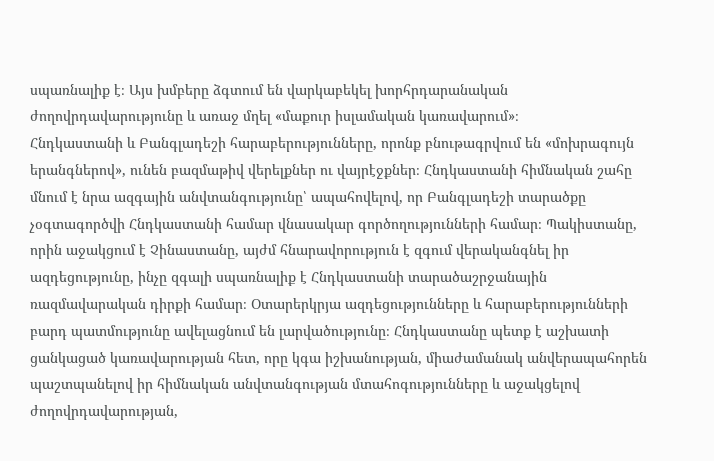սպառնալիք է։ Այս խմբերը ձգտում են վարկաբեկել խորհրդարանական ժողովրդավարությունը և առաջ մղել «մաքուր իսլամական կառավարում»։
Հնդկաստանի և Բանգլադեշի հարաբերությունները, որոնք բնութագրվում են «մոխրագույն երանգներով», ունեն բազմաթիվ վերելքներ ու վայրէջքներ։ Հնդկաստանի հիմնական շահը մնում է նրա ազգային անվտանգությունը՝ ապահովելով, որ Բանգլադեշի տարածքը չօգտագործվի Հնդկաստանի համար վնասակար գործողությունների համար։ Պակիստանը, որին աջակցում է Չինաստանը, այժմ հնարավորություն է զգում վերականգնել իր ազդեցությունը, ինչը զգալի սպառնալիք է Հնդկաստանի տարածաշրջանային ռազմավարական դիրքի համար։ Օտարերկրյա ազդեցությունները և հարաբերությունների բարդ պատմությունը ավելացնում են լարվածությունը։ Հնդկաստանը պետք է աշխատի ցանկացած կառավարության հետ, որը կգա իշխանության, միաժամանակ անվերապահորեն պաշտպանելով իր հիմնական անվտանգության մտահոգությունները և աջակցելով ժողովրդավարության,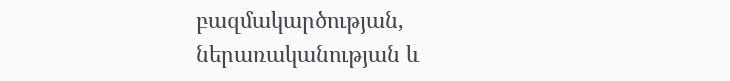բազմակարծության, ներառականության և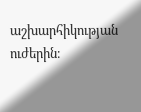աշխարհիկության ուժերին։